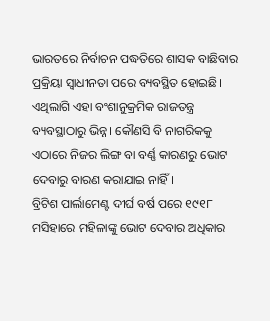ଭାରତରେ ନିର୍ବାଚନ ପଦ୍ଧତିରେ ଶାସକ ବାଛିବାର ପ୍ରକ୍ରିୟା ସ୍ଵାଧୀନତା ପରେ ବ୍ୟବସ୍ଥିତ ହୋଇଛି। ଏଥିଲାଗି ଏହା ବଂଶାନୁକ୍ରମିକ ରାଜତନ୍ତ୍ର ବ୍ୟବସ୍ଥାଠାରୁ ଭିନ୍ନ। କୌଣସି ବି ନାଗରିକକୁ ଏଠାରେ ନିଜର ଲିଙ୍ଗ ବା ବର୍ଣ୍ଣ କାରଣରୁ ଭୋଟ ଦେବାରୁ ବାରଣ କରାଯାଇ ନାହିଁ।
ବ୍ରିଟିଶ ପାର୍ଲାମେଣ୍ଟ ଦୀର୍ଘ ବର୍ଷ ପରେ ୧୯୧୮ ମସିହାରେ ମହିଳାଙ୍କୁ ଭୋଟ ଦେବାର ଅଧିକାର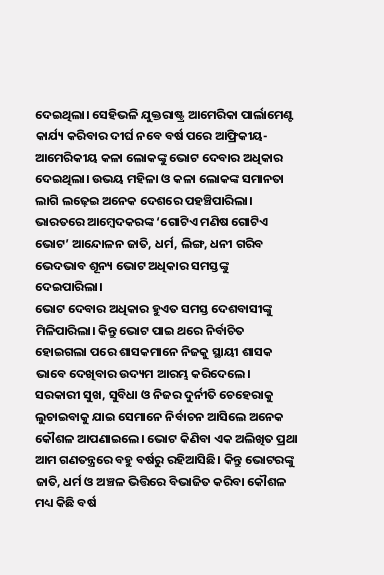ଦେଇଥିଲା। ସେହିଭଳି ଯୁକ୍ତରାଷ୍ଟ୍ର ଆମେରିକା ପାର୍ଲାମେଣ୍ଟ କାର୍ଯ୍ୟ କରିବାର ଦୀର୍ଘ ନବେ ବର୍ଷ ପରେ ଆଫ୍ରିକୀୟ-ଆମେରିକୀୟ କଳା ଲୋକଙ୍କୁ ଭୋଟ ଦେବାର ଅଧିକାର ଦେଇଥିଲା। ଉଭୟ ମହିଳା ଓ କଳା ଲୋକଙ୍କ ସମାନତା ଲାଗି ଲଢ଼େଇ ଅନେକ ଦେଶରେ ପହଞ୍ଚିପାରିଲା। ଭାରତରେ ଆମ୍ବେଦକରଙ୍କ ‘ଗୋଟିଏ ମଣିଷ ଗୋଟିଏ ଭୋଟ’ ଆନ୍ଦୋଳନ ଜାତି, ଧର୍ମ, ଲିଙ୍ଗ, ଧନୀ ଗରିବ ଭେଦଭାବ ଶୂନ୍ୟ ଭୋଟ ଅଧିକାର ସମସ୍ତଙ୍କୁ ଦେଇପାରିଲା।
ଭୋଟ ଦେବାର ଅଧିକାର ହୁଏତ ସମସ୍ତ ଦେଶବାସୀଙ୍କୁ ମିଳିପାରିଲା। କିନ୍ତୁ ଭୋଟ ପାଇ ଥରେ ନିର୍ବାଚିତ ହୋଇଗଲା ପରେ ଶାସକମାନେ ନିଜକୁ ସ୍ଥାୟୀ ଶାସକ ଭାବେ ଦେଖିବାର ଉଦ୍ୟମ ଆରମ୍ଭ କରିଦେଲେ। ସରକାରୀ ସୁଖ, ସୁବିଧା ଓ ନିଜର ଦୁର୍ନୀତି ଚେହେରାକୁ ଲୁଚାଇବାକୁ ଯାଇ ସେମାନେ ନିର୍ବାଚନ ଆସିଲେ ଅନେକ କୌଶଳ ଆପଣାଇଲେ। ଭୋଟ କିଣିବା ଏକ ଅଲିଖିତ ପ୍ରଥା ଆମ ଗଣତନ୍ତ୍ରରେ ବହୁ ବର୍ଷରୁ ରହିଆସିଛି। କିନ୍ତୁ ଭୋଟରଙ୍କୁ ଜାତି, ଧର୍ମ ଓ ଅଞ୍ଚଳ ଭିତ୍ତିରେ ବିଭାଜିତ କରିବା କୌଶଳ ମଧ୍ୟ କିଛି ବର୍ଷ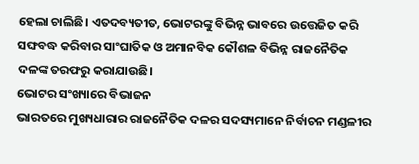ହେଲା ଚାଲିଛି। ଏତଦବ୍ୟତୀତ, ଭୋଟରଙ୍କୁ ବିଭିନ୍ନ ଭାବରେ ଉତ୍ତେଜିତ କରି ସଙ୍ଘବଦ୍ଧ କରିବାର ସାଂଘାତିକ ଓ ଅମାନବିକ କୌଶଳ ବିଭିନ୍ନ ରାଜନୈତିକ ଦଳଙ୍କ ତରଫରୁ କରାଯାଉଛି।
ଭୋଟର ସଂଖ୍ୟାରେ ବିଭାଜନ
ଭାରତରେ ମୁଖ୍ୟଧାରାର ରାଜନୈତିକ ଦଳର ସଦସ୍ୟମାନେ ନିର୍ବାଚନ ମଣ୍ଡଳୀର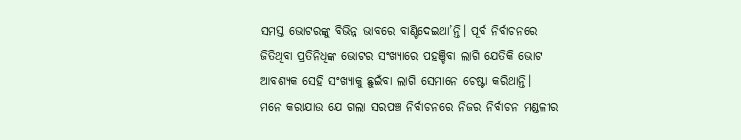ସମସ୍ତ ଭୋଟରଙ୍କୁ ବିଭିନ୍ନ ଭାବରେ ବାଣ୍ଟିଦେଇଥା’ନ୍ତି। ପୂର୍ବ ନିର୍ବାଚନରେ ଜିତିଥିବା ପ୍ରତିନିଧିଙ୍କ ଭୋଟର ସଂଖ୍ୟାରେ ପହଞ୍ଚିବା ଲାଗି ଯେତିକି ଭୋଟ ଆବଶ୍ୟକ ସେହି ସଂଖ୍ୟାକୁ ଛୁଇଁବା ଲାଗି ସେମାନେ ଚେଷ୍ଟା କରିଥାନ୍ତି।
ମନେ କରାଯାଉ ଯେ ଗଲା ସରପଞ୍ଚ ନିର୍ବାଚନରେ ନିଜର ନିର୍ବାଚନ ମଣ୍ଡଳୀର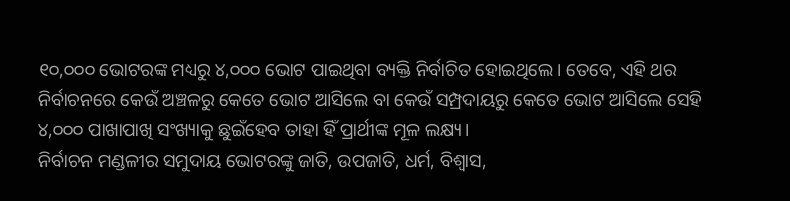୧୦,୦୦୦ ଭୋଟରଙ୍କ ମଧ୍ୟରୁ ୪,୦୦୦ ଭୋଟ ପାଇଥିବା ବ୍ୟକ୍ତି ନିର୍ବାଚିତ ହୋଇଥିଲେ। ତେବେ, ଏହି ଥର ନିର୍ବାଚନରେ କେଉଁ ଅଞ୍ଚଳରୁ କେତେ ଭୋଟ ଆସିଲେ ବା କେଉଁ ସମ୍ପ୍ରଦାୟରୁ କେତେ ଭୋଟ ଆସିଲେ ସେହି ୪,୦୦୦ ପାଖାପାଖି ସଂଖ୍ୟାକୁ ଛୁଇଁହେବ ତାହା ହିଁ ପ୍ରାର୍ଥୀଙ୍କ ମୂଳ ଲକ୍ଷ୍ୟ।
ନିର୍ବାଚନ ମଣ୍ଡଳୀର ସମୁଦାୟ ଭୋଟରଙ୍କୁ ଜାତି, ଉପଜାତି, ଧର୍ମ, ବିଶ୍ଵାସ,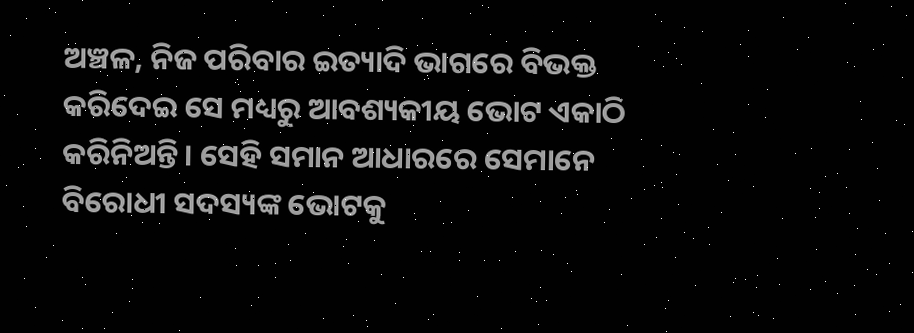ଅଞ୍ଚଳ, ନିଜ ପରିବାର ଇତ୍ୟାଦି ଭାଗରେ ବିଭକ୍ତ କରିଦେଇ ସେ ମଧ୍ୟରୁ ଆବଶ୍ୟକୀୟ ଭୋଟ ଏକାଠି କରିନିଅନ୍ତି। ସେହି ସମାନ ଆଧାରରେ ସେମାନେ ବିରୋଧୀ ସଦସ୍ୟଙ୍କ ଭୋଟକୁ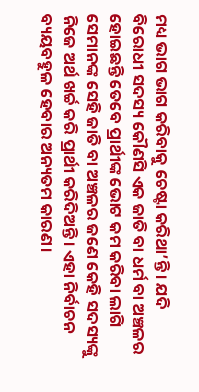ମଧ୍ୟ ଭାଗ ଭାଗ କରିବାକୁ ଚେଷ୍ଟା କରିଥା’ନ୍ତି। ଯଦି ବିରୋଧୀ ସଦସ୍ୟ କୌଣସି ଏକ ଜାତି ବା ଧର୍ମ ବା ଅଞ୍ଚଳର ହୋଇଛନ୍ତି ତେବେ ପ୍ରାର୍ଥୀଙ୍କ ଭୋଟ କମ କରିବା ଲାଗି ସେମାନଙ୍କ ସେହି ଜାତି ବା ଅଞ୍ଚଳର ଜଣେ କେହି ସଦସ୍ୟଙ୍କୁ ନିଜେ ଅର୍ଥ ଖର୍ଚ୍ଚ କରି ପ୍ରାର୍ଥୀ କରିଦିଅନ୍ତି। ଏହା ନିର୍ବାଚନ ବ୍ୟୟବହୁଳ ହେବାର ଅନ୍ୟତମ କାରଣ।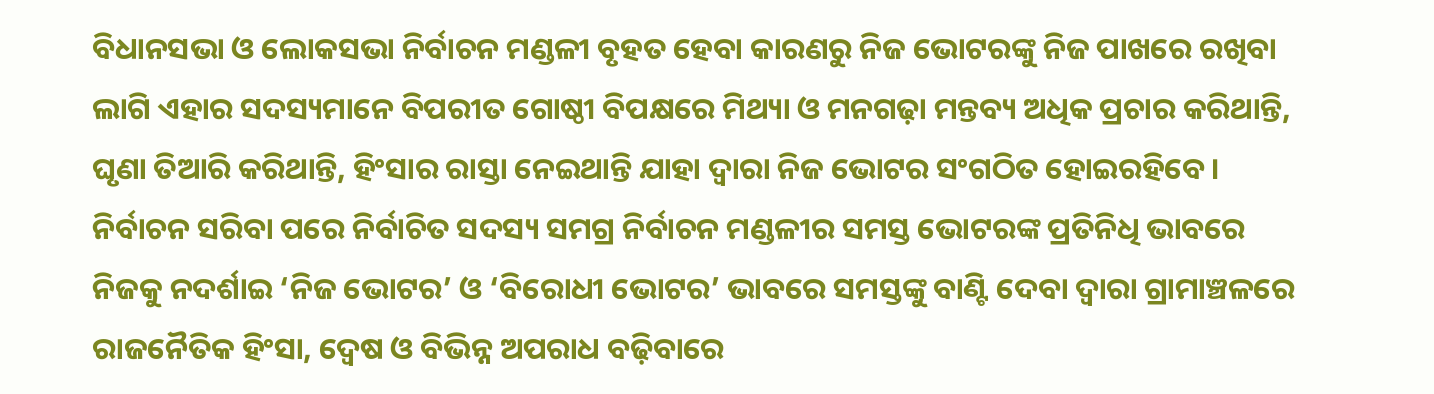ବିଧାନସଭା ଓ ଲୋକସଭା ନିର୍ବାଚନ ମଣ୍ଡଳୀ ବୃହତ ହେବା କାରଣରୁ ନିଜ ଭୋଟରଙ୍କୁ ନିଜ ପାଖରେ ରଖିବା ଲାଗି ଏହାର ସଦସ୍ୟମାନେ ବିପରୀତ ଗୋଷ୍ଠୀ ବିପକ୍ଷରେ ମିଥ୍ୟା ଓ ମନଗଢ଼ା ମନ୍ତବ୍ୟ ଅଧିକ ପ୍ରଚାର କରିଥାନ୍ତି, ଘୃଣା ତିଆରି କରିଥାନ୍ତି, ହିଂସାର ରାସ୍ତା ନେଇଥାନ୍ତି ଯାହା ଦ୍ଵାରା ନିଜ ଭୋଟର ସଂଗଠିତ ହୋଇରହିବେ।
ନିର୍ବାଚନ ସରିବା ପରେ ନିର୍ବାଚିତ ସଦସ୍ୟ ସମଗ୍ର ନିର୍ବାଚନ ମଣ୍ଡଳୀର ସମସ୍ତ ଭୋଟରଙ୍କ ପ୍ରତିନିଧି ଭାବରେ ନିଜକୁ ନଦର୍ଶାଇ ‘ନିଜ ଭୋଟର’ ଓ ‘ବିରୋଧୀ ଭୋଟର’ ଭାବରେ ସମସ୍ତଙ୍କୁ ବାଣ୍ଟି ଦେବା ଦ୍ଵାରା ଗ୍ରାମାଞ୍ଚଳରେ ରାଜନୈତିକ ହିଂସା, ଦ୍ଵେଷ ଓ ବିଭିନ୍ନ ଅପରାଧ ବଢ଼ିବାରେ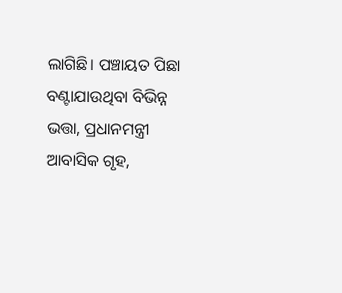ଲାଗିଛି। ପଞ୍ଚାୟତ ପିଛା ବଣ୍ଟାଯାଉଥିବା ବିଭିନ୍ନ ଭତ୍ତା, ପ୍ରଧାନମନ୍ତ୍ରୀ ଆବାସିକ ଗୃହ,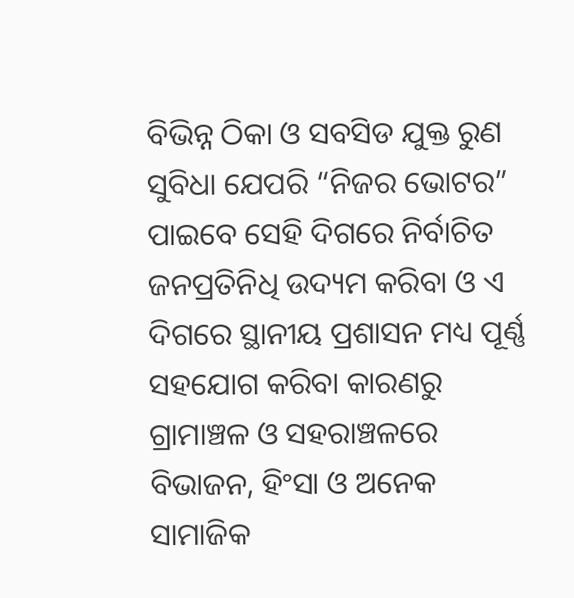ବିଭିନ୍ନ ଠିକା ଓ ସବସିଡ ଯୁକ୍ତ ରୁଣ ସୁବିଧା ଯେପରି “ନିଜର ଭୋଟର” ପାଇବେ ସେହି ଦିଗରେ ନିର୍ବାଚିତ ଜନପ୍ରତିନିଧି ଉଦ୍ୟମ କରିବା ଓ ଏ ଦିଗରେ ସ୍ଥାନୀୟ ପ୍ରଶାସନ ମଧ୍ୟ ପୂର୍ଣ୍ଣ ସହଯୋଗ କରିବା କାରଣରୁ ଗ୍ରାମାଞ୍ଚଳ ଓ ସହରାଞ୍ଚଳରେ ବିଭାଜନ, ହିଂସା ଓ ଅନେକ ସାମାଜିକ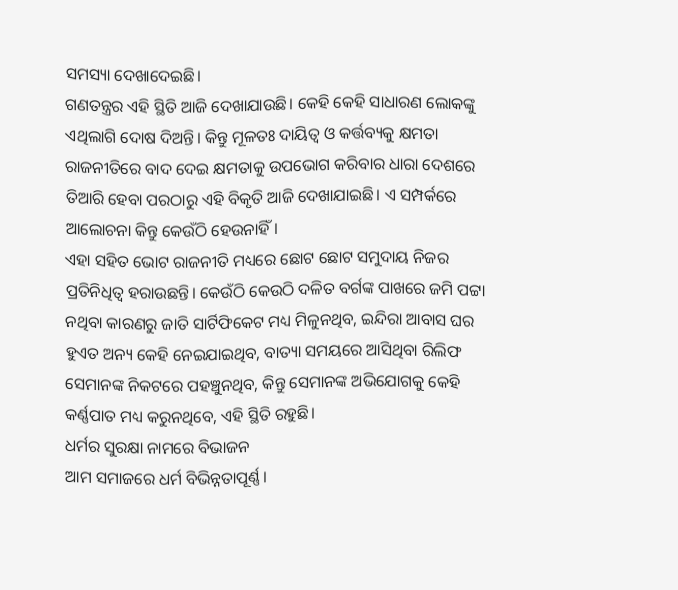ସମସ୍ୟା ଦେଖାଦେଇଛି।
ଗଣତନ୍ତ୍ରର ଏହି ସ୍ଥିତି ଆଜି ଦେଖାଯାଉଛି। କେହି କେହି ସାଧାରଣ ଲୋକଙ୍କୁ ଏଥିଲାଗି ଦୋଷ ଦିଅନ୍ତି। କିନ୍ତୁ ମୂଳତଃ ଦାୟିତ୍ଵ ଓ କର୍ତ୍ତବ୍ୟକୁ କ୍ଷମତା ରାଜନୀତିରେ ବାଦ ଦେଇ କ୍ଷମତାକୁ ଉପଭୋଗ କରିବାର ଧାରା ଦେଶରେ ତିଆରି ହେବା ପରଠାରୁ ଏହି ବିକୃତି ଆଜି ଦେଖାଯାଇଛି। ଏ ସମ୍ପର୍କରେ ଆଲୋଚନା କିନ୍ତୁ କେଉଁଠି ହେଉନାହିଁ।
ଏହା ସହିତ ଭୋଟ ରାଜନୀତି ମଧ୍ୟରେ ଛୋଟ ଛୋଟ ସମୁଦାୟ ନିଜର ପ୍ରତିନିଧିତ୍ଵ ହରାଉଛନ୍ତି। କେଉଁଠି କେଉଠି ଦଳିତ ବର୍ଗଙ୍କ ପାଖରେ ଜମି ପଟ୍ଟା ନଥିବା କାରଣରୁ ଜାତି ସାର୍ଟିଫିକେଟ ମଧ୍ୟ ମିଳୁନଥିବ, ଇନ୍ଦିରା ଆବାସ ଘର ହୁଏତ ଅନ୍ୟ କେହି ନେଇଯାଇଥିବ, ବାତ୍ୟା ସମୟରେ ଆସିଥିବା ରିଲିଫ ସେମାନଙ୍କ ନିକଟରେ ପହଞ୍ଚୁନଥିବ, କିନ୍ତୁ ସେମାନଙ୍କ ଅଭିଯୋଗକୁ କେହି କର୍ଣ୍ଣପାତ ମଧ୍ୟ କରୁନଥିବେ, ଏହି ସ୍ଥିତି ରହୁଛି।
ଧର୍ମର ସୁରକ୍ଷା ନାମରେ ବିଭାଜନ
ଆମ ସମାଜରେ ଧର୍ମ ବିଭିନ୍ନତାପୂର୍ଣ୍ଣ।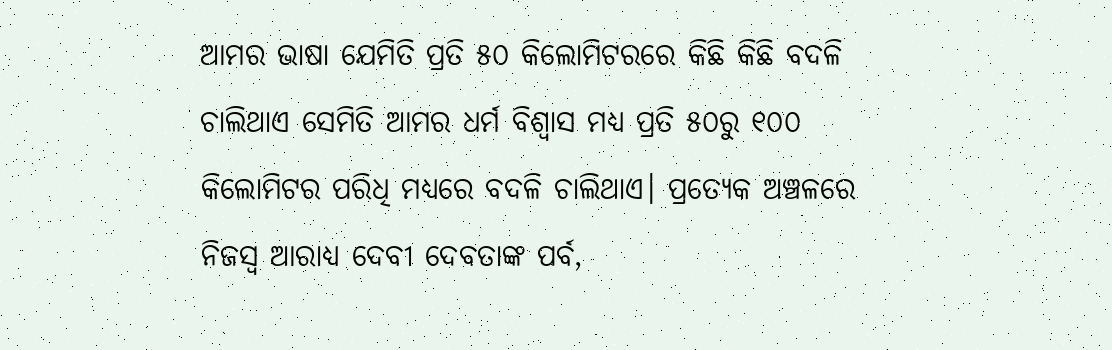ଆମର ଭାଷା ଯେମିତି ପ୍ରତି ୫୦ କିଲୋମିଟରରେ କିଛି କିଛି ବଦଳି ଚାଲିଥାଏ ସେମିତି ଆମର ଧର୍ମ ବିଶ୍ଵାସ ମଧ୍ୟ ପ୍ରତି ୫୦ରୁ ୧୦୦ କିଲୋମିଟର ପରିଧି ମଧ୍ୟରେ ବଦଳି ଚାଲିଥାଏ। ପ୍ରତ୍ୟେକ ଅଞ୍ଚଳରେ ନିଜସ୍ଵ ଆରାଧ୍ୟ ଦେବୀ ଦେବତାଙ୍କ ପର୍ବ,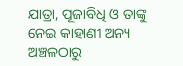ଯାତ୍ରା, ପୂଜାବିଧି ଓ ତାଙ୍କୁ ନେଇ କାହାଣୀ ଅନ୍ୟ ଅଞ୍ଚଳଠାରୁ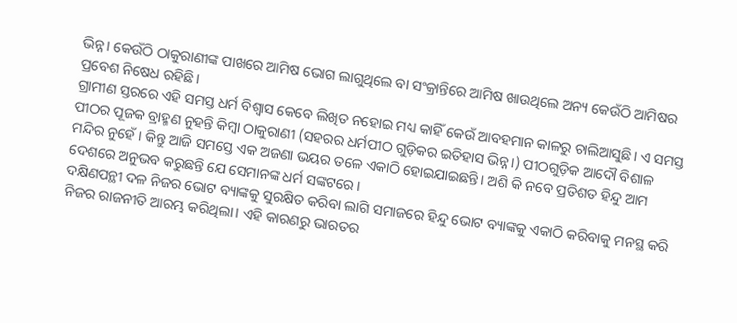ଭିନ୍ନ। କେଉଁଠି ଠାକୁରାଣୀଙ୍କ ପାଖରେ ଆମିଷ ଭୋଗ ଲାଗୁଥିଲେ ବା ସଂକ୍ରାନ୍ତିରେ ଆମିଷ ଖାଉଥିଲେ ଅନ୍ୟ କେଉଁଠି ଆମିଷର ପ୍ରବେଶ ନିଷେଧ ରହିଛି।
ଗ୍ରାମୀଣ ସ୍ତରରେ ଏହି ସମସ୍ତ ଧର୍ମ ବିଶ୍ୱାସ କେବେ ଲିଖିତ ନହୋଇ ମଧ୍ୟ କାହିଁ କେଉଁ ଆବହମାନ କାଳରୁ ଚାଲିଆସୁଛି। ଏ ସମସ୍ତ ପୀଠର ପୂଜକ ବ୍ରାହ୍ମଣ ନୁହନ୍ତି କିମ୍ବା ଠାକୁରାଣୀ (ସହରର ଧର୍ମପୀଠ ଗୁଡ଼ିକର ଇତିହାସ ଭିନ୍ନ।) ପୀଠଗୁଡ଼ିକ ଆଦୌ ବିଶାଳ ମନ୍ଦିର ନୁହେଁ। କିନ୍ତୁ ଆଜି ସମସ୍ତେ ଏକ ଅଜଣା ଭୟର ତଳେ ଏକାଠି ହୋଇଯାଇଛନ୍ତି। ଅଶି କି ନବେ ପ୍ରତିଶତ ହିନ୍ଦୁ ଆମ ଦେଶରେ ଅନୁଭବ କରୁଛନ୍ତି ଯେ ସେମାନଙ୍କ ଧର୍ମ ସଙ୍କଟରେ।
ଦକ୍ଷିଣପନ୍ଥୀ ଦଳ ନିଜର ଭୋଟ ବ୍ୟାଙ୍କକୁ ସୁରକ୍ଷିତ କରିବା ଲାଗି ସମାଜରେ ହିନ୍ଦୁ ଭୋଟ ବ୍ୟାଙ୍କକୁ ଏକାଠି କରିବାକୁ ମନସ୍ଥ କରି ନିଜର ରାଜନୀତି ଆରମ୍ଭ କରିଥିଲା। ଏହି କାରଣରୁ ଭାରତର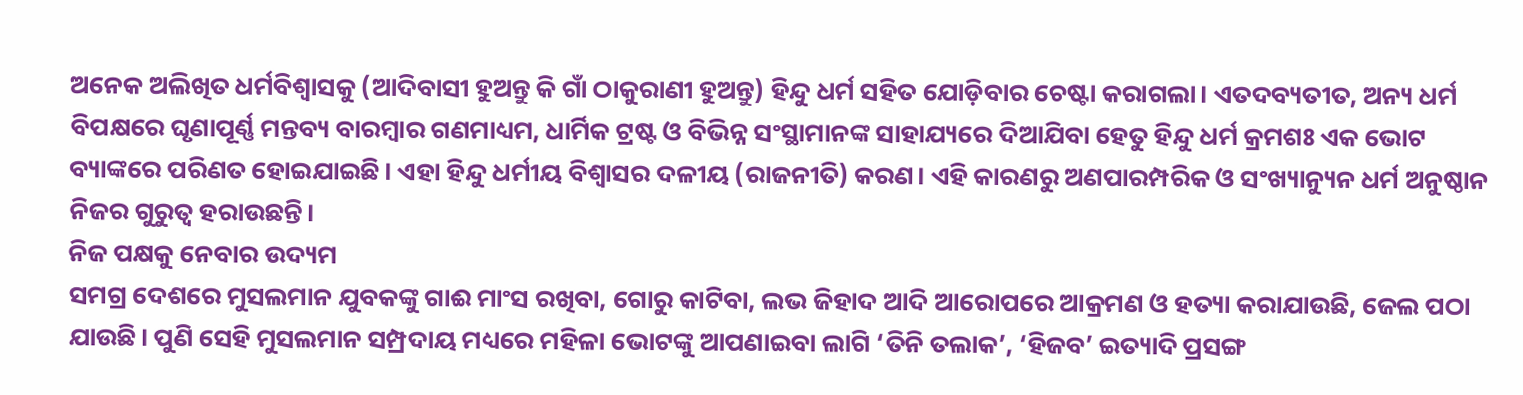ଅନେକ ଅଲିଖିତ ଧର୍ମବିଶ୍ଵାସକୁ (ଆଦିବାସୀ ହୁଅନ୍ତୁ କି ଗାଁ ଠାକୁରାଣୀ ହୁଅନ୍ତୁ) ହିନ୍ଦୁ ଧର୍ମ ସହିତ ଯୋଡ଼ିବାର ଚେଷ୍ଟା କରାଗଲା। ଏତଦବ୍ୟତୀତ, ଅନ୍ୟ ଧର୍ମ ବିପକ୍ଷରେ ଘୃଣାପୂର୍ଣ୍ଣ ମନ୍ତବ୍ୟ ବାରମ୍ବାର ଗଣମାଧ୍ୟମ, ଧାର୍ମିକ ଟ୍ରଷ୍ଟ ଓ ବିଭିନ୍ନ ସଂସ୍ଥାମାନଙ୍କ ସାହାଯ୍ୟରେ ଦିଆଯିବା ହେତୁ ହିନ୍ଦୁ ଧର୍ମ କ୍ରମଶଃ ଏକ ଭୋଟ ବ୍ୟାଙ୍କରେ ପରିଣତ ହୋଇଯାଇଛି। ଏହା ହିନ୍ଦୁ ଧର୍ମୀୟ ବିଶ୍ଵାସର ଦଳୀୟ (ରାଜନୀତି) କରଣ। ଏହି କାରଣରୁ ଅଣପାରମ୍ପରିକ ଓ ସଂଖ୍ୟାନ୍ୟୁନ ଧର୍ମ ଅନୁଷ୍ଠାନ ନିଜର ଗୁରୁତ୍ଵ ହରାଉଛନ୍ତି।
ନିଜ ପକ୍ଷକୁ ନେବାର ଉଦ୍ୟମ
ସମଗ୍ର ଦେଶରେ ମୁସଲମାନ ଯୁବକଙ୍କୁ ଗାଈ ମାଂସ ରଖିବା, ଗୋରୁ କାଟିବା, ଲଭ ଜିହାଦ ଆଦି ଆରୋପରେ ଆକ୍ରମଣ ଓ ହତ୍ୟା କରାଯାଉଛି, ଜେଲ ପଠା ଯାଉଛି। ପୁଣି ସେହି ମୁସଲମାନ ସମ୍ପ୍ରଦାୟ ମଧ୍ୟରେ ମହିଳା ଭୋଟଙ୍କୁ ଆପଣାଇବା ଲାଗି ‘ତିନି ତଲାକ’, ‘ହିଜବ’ ଇତ୍ୟାଦି ପ୍ରସଙ୍ଗ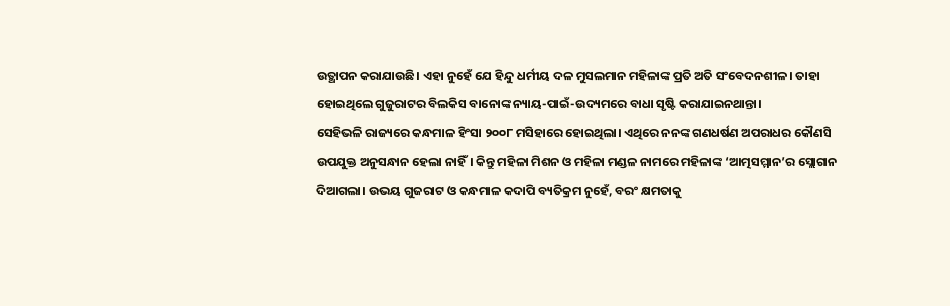ଉତ୍ଥାପନ କରାଯାଉଛି। ଏହା ନୁହେଁ ଯେ ହିନ୍ଦୁ ଧର୍ମୀୟ ଦଳ ମୁସଲମାନ ମହିଳାଙ୍କ ପ୍ରତି ଅତି ସଂବେଦନଶୀଳ। ତାହା ହୋଇଥିଲେ ଗୁଜୁରାଟର ବିଲକିସ ବାନୋଙ୍କ ନ୍ୟାୟ-ପାଇଁ-ଉଦ୍ୟମରେ ବାଧା ସୃଷ୍ଟି କରାଯାଇନଥାନ୍ତା।
ସେହିଭଳି ରାଜ୍ୟରେ କନ୍ଧମାଳ ହିଂସା ୨୦୦୮ ମସିହାରେ ହୋଇଥିଲା। ଏଥିରେ ନନଙ୍କ ଗଣଧର୍ଷଣ ଅପରାଧର କୌଣସି ଉପଯୁକ୍ତ ଅନୁସନ୍ଧାନ ହେଲା ନାହିଁ। କିନ୍ତୁ ମହିଳା ମିଶନ ଓ ମହିଳା ମଣ୍ଡଳ ନାମରେ ମହିଳାଙ୍କ ‘ଆତ୍ମସମ୍ମାନ’ର ସ୍ଲୋଗାନ ଦିଆଗଲା। ଉଭୟ ଗୁଜରାଟ ଓ କନ୍ଧମାଳ କଦାପି ବ୍ୟତିକ୍ରମ ନୁହେଁ, ବରଂ କ୍ଷମତାକୁ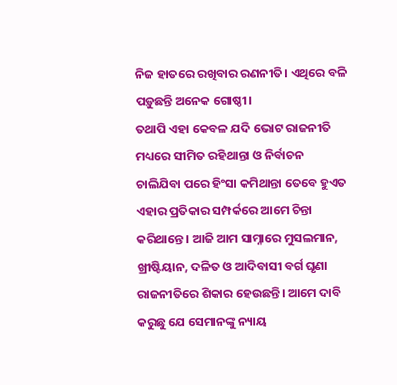ନିଜ ହାତରେ ରଖିବାର ରଣନୀତି। ଏଥିରେ ବଳି ପଡ଼ୁଛନ୍ତି ଅନେକ ଗୋଷ୍ଠୀ।
ତଥାପି ଏହା କେବଳ ଯଦି ଭୋଟ ରାଜନୀତି ମଧ୍ୟରେ ସୀମିତ ରହିଥାନ୍ତା ଓ ନିର୍ବାଚନ ଚାଲିଯିବା ପରେ ହିଂସା କମିଥାନ୍ତା ତେବେ ହୁଏତ ଏହାର ପ୍ରତିକାର ସମ୍ପର୍କରେ ଆମେ ଚିନ୍ତା କରିଥାନ୍ତେ। ଆଜି ଆମ ସାମ୍ନାରେ ମୁସଲମାନ, ଖ୍ରୀଷ୍ଟିୟାନ, ଦଳିତ ଓ ଆଦିବାସୀ ବର୍ଗ ଘୃଣା ରାଜନୀତିରେ ଶିକାର ହେଉଛନ୍ତି। ଆମେ ଦାବି କରୁଛୁ ଯେ ସେମାନଙ୍କୁ ନ୍ୟାୟ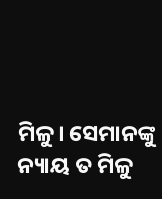ମିଳୁ। ସେମାନଙ୍କୁ ନ୍ୟାୟ ତ ମିଳୁ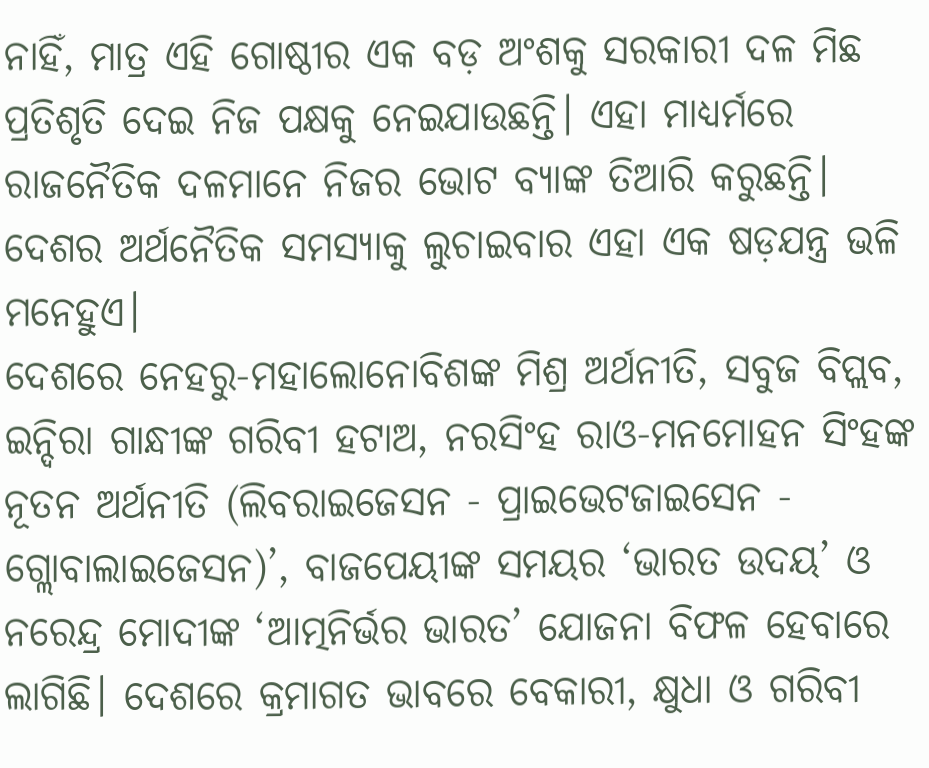ନାହିଁ, ମାତ୍ର ଏହି ଗୋଷ୍ଠୀର ଏକ ବଡ଼ ଅଂଶକୁ ସରକାରୀ ଦଳ ମିଛ ପ୍ରତିଶୃତି ଦେଇ ନିଜ ପକ୍ଷକୁ ନେଇଯାଉଛନ୍ତି। ଏହା ମାଧ୍ୟର୍ମରେ ରାଜନୈତିକ ଦଳମାନେ ନିଜର ଭୋଟ ବ୍ୟାଙ୍କ ତିଆରି କରୁଛନ୍ତି। ଦେଶର ଅର୍ଥନୈତିକ ସମସ୍ୟାକୁ ଲୁଚାଇବାର ଏହା ଏକ ଷଡ଼ଯନ୍ତ୍ର ଭଳି ମନେହୁଏ।
ଦେଶରେ ନେହରୁ-ମହାଲୋନୋବିଶଙ୍କ ମିଶ୍ର ଅର୍ଥନୀତି, ସବୁଜ ବିପ୍ଲବ, ଇନ୍ଦିରା ଗାନ୍ଧୀଙ୍କ ଗରିବୀ ହଟାଅ, ନରସିଂହ ରାଓ-ମନମୋହନ ସିଂହଙ୍କ ନୂତନ ଅର୍ଥନୀତି (ଲିବରାଇଜେସନ - ପ୍ରାଇଭେଟଜାଇସେନ - ଗ୍ଲୋବାଲାଇଜେସନ)’, ବାଜପେୟୀଙ୍କ ସମୟର ‘ଭାରତ ଉଦୟ’ ଓ ନରେନ୍ଦ୍ର ମୋଦୀଙ୍କ ‘ଆତ୍ମନିର୍ଭର ଭାରତ’ ଯୋଜନା ବିଫଳ ହେବାରେ ଲାଗିଛି। ଦେଶରେ କ୍ରମାଗତ ଭାବରେ ବେକାରୀ, କ୍ଷୁଧା ଓ ଗରିବୀ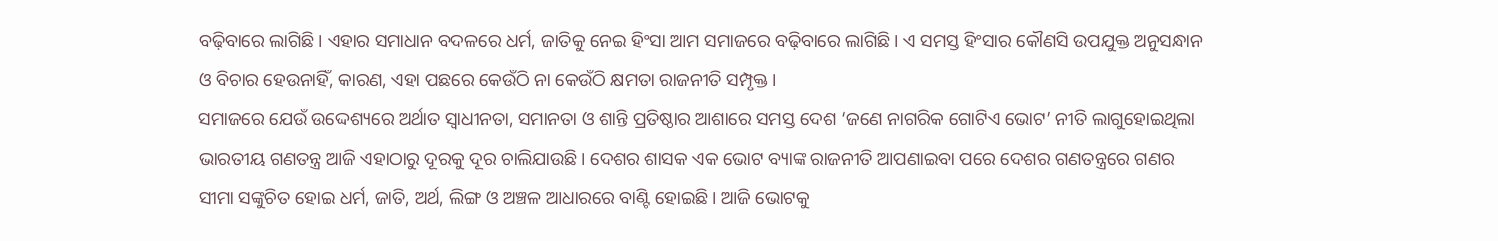ବଢ଼ିବାରେ ଲାଗିଛି। ଏହାର ସମାଧାନ ବଦଳରେ ଧର୍ମ, ଜାତିକୁ ନେଇ ହିଂସା ଆମ ସମାଜରେ ବଢ଼ିବାରେ ଲାଗିଛି। ଏ ସମସ୍ତ ହିଂସାର କୌଣସି ଉପଯୁକ୍ତ ଅନୁସନ୍ଧାନ ଓ ବିଚାର ହେଉନାହିଁ, କାରଣ, ଏହା ପଛରେ କେଉଁଠି ନା କେଉଁଠି କ୍ଷମତା ରାଜନୀତି ସମ୍ପୃକ୍ତ।
ସମାଜରେ ଯେଉଁ ଉଦ୍ଦେଶ୍ୟରେ ଅର୍ଥାତ ସ୍ଵାଧୀନତା, ସମାନତା ଓ ଶାନ୍ତି ପ୍ରତିଷ୍ଠାର ଆଶାରେ ସମସ୍ତ ଦେଶ ‘ଜଣେ ନାଗରିକ ଗୋଟିଏ ଭୋଟ’ ନୀତି ଲାଗୁହୋଇଥିଲା ଭାରତୀୟ ଗଣତନ୍ତ୍ର ଆଜି ଏହାଠାରୁ ଦୂରକୁ ଦୂର ଚାଲିଯାଉଛି। ଦେଶର ଶାସକ ଏକ ଭୋଟ ବ୍ୟାଙ୍କ ରାଜନୀତି ଆପଣାଇବା ପରେ ଦେଶର ଗଣତନ୍ତ୍ରରେ ଗଣର ସୀମା ସଙ୍କୁଚିତ ହୋଇ ଧର୍ମ, ଜାତି, ଅର୍ଥ, ଲିଙ୍ଗ ଓ ଅଞ୍ଚଳ ଆଧାରରେ ବାଣ୍ଟି ହୋଇଛି। ଆଜି ଭୋଟକୁ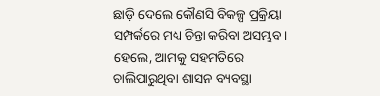ଛାଡ଼ି ଦେଲେ କୌଣସି ବିକଳ୍ପ ପ୍ରକ୍ରିୟା ସମ୍ପର୍କରେ ମଧ୍ୟ ଚିନ୍ତା କରିବା ଅସମ୍ଭବ। ହେଲେ, ଆମକୁ ସହମତିରେ ଚାଲିପାରୁଥିବା ଶାସନ ବ୍ୟବସ୍ଥା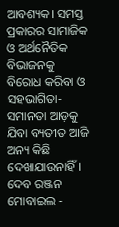ଆବଶ୍ୟକ। ସମସ୍ତ ପ୍ରକାରର ସାମାଜିକ ଓ ଅର୍ଥନୈତିକ ବିଭାଜନକୁ ବିରୋଧ କରିବା ଓ ସହଭାଗିତା-ସମାନତା ଆଡ଼କୁ ଯିବା ବ୍ୟତୀତ ଆଜି ଅନ୍ୟ କିଛି ଦେଖାଯାଉନାହିଁ।
ଦେବ ରଞ୍ଜନ
ମୋବାଇଲ -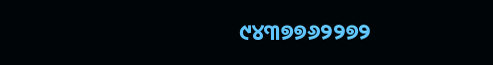୯୪୩୭୭୬୨୨୭୨